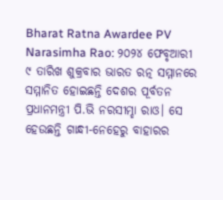Bharat Ratna Awardee PV Narasimha Rao: ୨୦୨୪ ଫେବୃଆରୀ ୯ ତାରିଖ ଶୁକ୍ରବାର ଭାରତ ରତ୍ନ ସମ୍ମାନରେ ସମ୍ମାନିତ ହୋଇଛନ୍ତି ଦେଶର ପୂର୍ବତନ ପ୍ରଧାନମନ୍ତ୍ରୀ ପି.ଭି ନରସୀମ୍ହା ରାଓ। ସେ ହେଉଛନ୍ତି ଗାନ୍ଧୀ-ନେହେରୁ ବାହାରର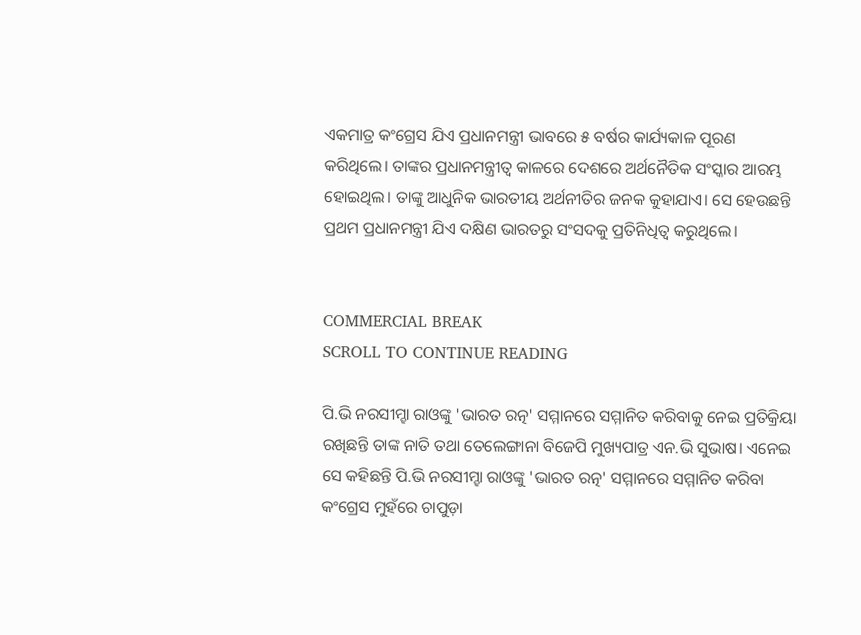ଏକମାତ୍ର କଂଗ୍ରେସ ଯିଏ ପ୍ରଧାନମନ୍ତ୍ରୀ ଭାବରେ ୫ ବର୍ଷର କାର୍ଯ୍ୟକାଳ ପୂରଣ କରିଥିଲେ। ତାଙ୍କର ପ୍ରଧାନମନ୍ତ୍ରୀତ୍ୱ କାଳରେ ଦେଶରେ ଅର୍ଥନୈତିକ ସଂସ୍କାର ଆରମ୍ଭ ହୋଇଥିଲ। ତାଙ୍କୁ ଆଧୁନିକ ଭାରତୀୟ ଅର୍ଥନୀତିର ଜନକ କୁହାଯାଏ। ସେ ହେଉଛନ୍ତି ପ୍ରଥମ ପ୍ରଧାନମନ୍ତ୍ରୀ ଯିଏ ଦକ୍ଷିଣ ଭାରତରୁ ସଂସଦକୁ ପ୍ରତିନିଧିତ୍ୱ କରୁଥିଲେ।


COMMERCIAL BREAK
SCROLL TO CONTINUE READING

ପି.ଭି ନରସୀମ୍ହା ରାଓଙ୍କୁ 'ଭାରତ ରତ୍ନ' ସମ୍ମାନରେ ସମ୍ମାନିତ କରିବାକୁ ନେଇ ପ୍ରତିକ୍ରିୟା ରଖିଛନ୍ତି ତାଙ୍କ ନାତି ତଥା ତେଲେଙ୍ଗାନା ବିଜେପି ମୁଖ୍ୟପାତ୍ର ଏନ.ଭି ସୁଭାଷ। ଏନେଇ ସେ କହିଛନ୍ତି ପି.ଭି ନରସୀମ୍ହା ରାଓଙ୍କୁ 'ଭାରତ ରତ୍ନ' ସମ୍ମାନରେ ସମ୍ମାନିତ କରିବା କଂଗ୍ରେସ ମୁହଁରେ ଚାପୁଡ଼ା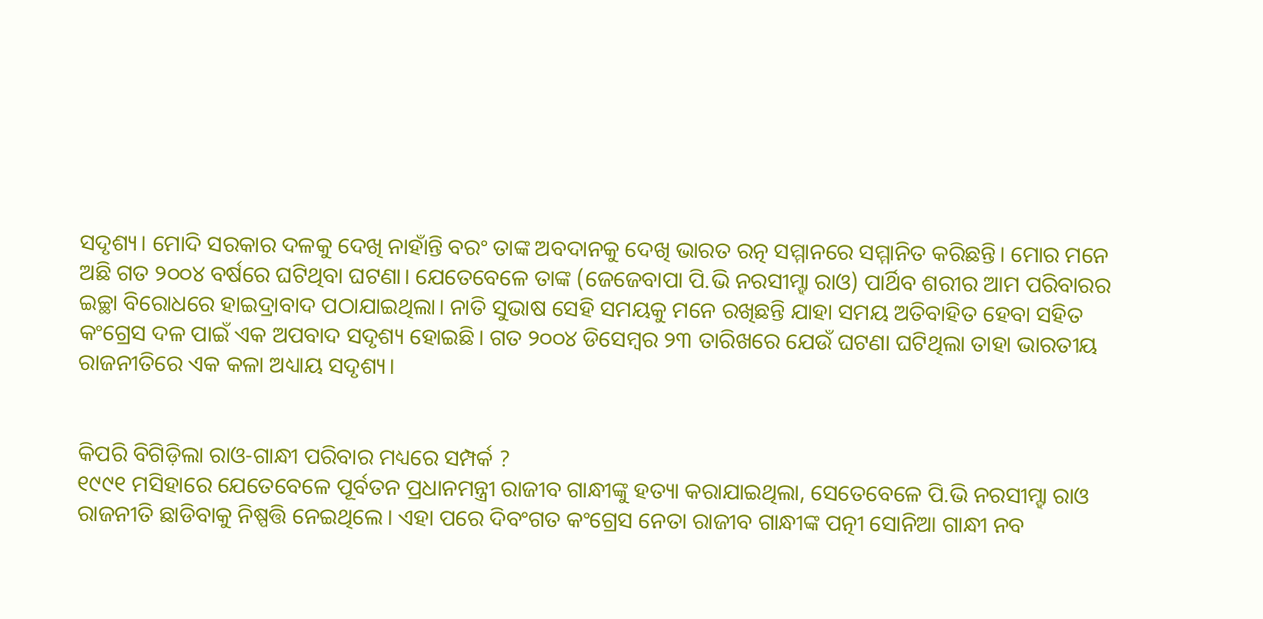ସଦୃଶ୍ୟ। ମୋଦି ସରକାର ଦଳକୁ ଦେଖି ନାହାଁନ୍ତି ବରଂ ତାଙ୍କ ଅବଦାନକୁ ଦେଖି ଭାରତ ରତ୍ନ ସମ୍ମାନରେ ସମ୍ମାନିତ କରିଛନ୍ତି। ମୋର ମନେ ଅଛି ଗତ ୨୦୦୪ ବର୍ଷରେ ଘଟିଥିବା ଘଟଣା। ଯେତେବେଳେ ତାଙ୍କ (ଜେଜେବାପା ପି.ଭି ନରସୀମ୍ହା ରାଓ) ପାର୍ଥିବ ଶରୀର ଆମ ପରିବାରର ଇଚ୍ଛା ବିରୋଧରେ ହାଇଦ୍ରାବାଦ ପଠାଯାଇଥିଲା। ନାତି ସୁଭାଷ ସେହି ସମୟକୁ ମନେ ରଖିଛନ୍ତି ଯାହା ସମୟ ଅତିବାହିତ ହେବା ସହିତ କଂଗ୍ରେସ ଦଳ ପାଇଁ ଏକ ଅପବାଦ ସଦୃଶ୍ୟ ହୋଇଛି। ଗତ ୨୦୦୪ ଡିସେମ୍ବର ୨୩ ତାରିଖରେ ଯେଉଁ ଘଟଣା ଘଟିଥିଲା ତାହା ଭାରତୀୟ ରାଜନୀତିରେ ଏକ କଳା ଅଧ୍ୟାୟ ସଦୃଶ୍ୟ।


କିପରି ବିଗିଡ଼ିଲା ରାଓ-ଗାନ୍ଧୀ ପରିବାର ମଧ୍ୟରେ ସମ୍ପର୍କ ?
୧୯୯୧ ମସିହାରେ ଯେତେବେଳେ ପୂର୍ବତନ ପ୍ରଧାନମନ୍ତ୍ରୀ ରାଜୀବ ଗାନ୍ଧୀଙ୍କୁ ହତ୍ୟା କରାଯାଇଥିଲା, ସେତେବେଳେ ପି.ଭି ନରସୀମ୍ହା ରାଓ ରାଜନୀତି ଛାଡିବାକୁ ନିଷ୍ପତ୍ତି ନେଇଥିଲେ। ଏହା ପରେ ଦିବଂଗତ କଂଗ୍ରେସ ନେତା ରାଜୀବ ଗାନ୍ଧୀଙ୍କ ପତ୍ନୀ ସୋନିଆ ଗାନ୍ଧୀ ନବ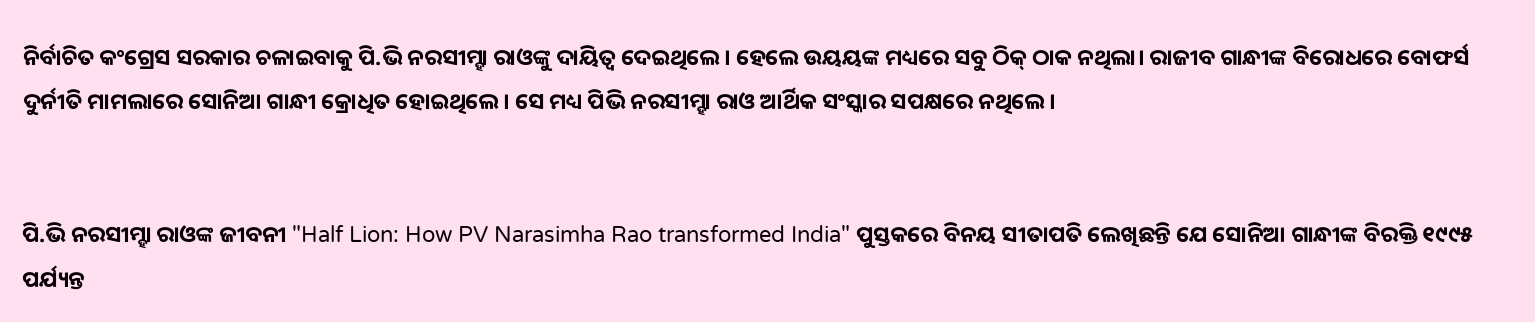ନିର୍ବାଚିତ କଂଗ୍ରେସ ସରକାର ଚଳାଇବାକୁ ପି.ଭି ନରସୀମ୍ହା ରାଓଙ୍କୁ ଦାୟିତ୍ୱ ଦେଇଥିଲେ। ହେଲେ ଉୟୟଙ୍କ ମଧ୍ୟରେ ସବୁ ଠିକ୍ ଠାକ ନଥିଲା। ରାଜୀବ ଗାନ୍ଧୀଙ୍କ ବିରୋଧରେ ବୋଫର୍ସ ଦୁର୍ନୀତି ମାମଲାରେ ସୋନିଆ ଗାନ୍ଧୀ କ୍ରୋଧିତ ହୋଇଥିଲେ। ସେ ମଧ୍ୟ ପିଭି ନରସୀମ୍ହା ରାଓ ଆର୍ଥିକ ସଂସ୍କାର ସପକ୍ଷରେ ନଥିଲେ।


ପି.ଭି ନରସୀମ୍ହା ରାଓଙ୍କ ଜୀବନୀ "Half Lion: How PV Narasimha Rao transformed India" ପୁସ୍ତକରେ ବିନୟ ସୀତାପତି ଲେଖିଛନ୍ତି ଯେ ସୋନିଆ ଗାନ୍ଧୀଙ୍କ ବିରକ୍ତି ୧୯୯୫ ପର୍ଯ୍ୟନ୍ତ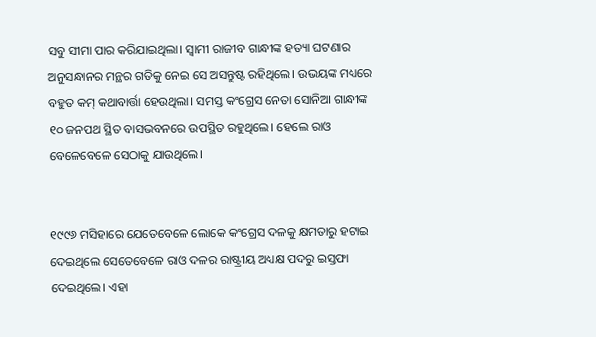ସବୁ ସୀମା ପାର କରିଯାଇଥିଲା। ସ୍ୱାମୀ ରାଜୀବ ଗାନ୍ଧୀଙ୍କ ହତ୍ୟା ଘଟଣାର ଅନୁସନ୍ଧାନର ମନ୍ଥର ଗତିକୁ ନେଇ ସେ ଅସନ୍ତୁଷ୍ଟ ରହିଥିଲେ। ଉଭୟଙ୍କ ମଧ୍ୟରେ ବହୁତ କମ୍ କଥାବାର୍ତ୍ତା ହେଉଥିଲା। ସମସ୍ତ କଂଗ୍ରେସ ନେତା ସୋନିଆ ଗାନ୍ଧୀଙ୍କ ୧୦ ଜନପଥ ସ୍ଥିତ ବାସଭବନରେ ଉପସ୍ଥିତ ରହୁଥିଲେ। ହେଲେ ରାଓ ବେଳେବେଳେ ସେଠାକୁ ଯାଉଥିଲେ।


୧୯୯୬ ମସିହାରେ ଯେତେବେଳେ ଲୋକେ କଂଗ୍ରେସ ଦଳକୁ କ୍ଷମତାରୁ ହଟାଇ ଦେଇଥିଲେ ସେତେବେଳେ ରାଓ ଦଳର ରାଷ୍ଟ୍ରୀୟ ଅଧ୍ୟକ୍ଷ ପଦରୁ ଇସ୍ତଫା ଦେଇଥିଲେ। ଏହା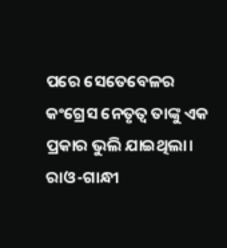ପରେ ସେତେବେଳର କଂଗ୍ରେସ ନେତୃତ୍ୱ ତାଙ୍କୁ ଏକ ପ୍ରକାର ଭୁଲି ଯାଇଥିଲା। ରାଓ-ଗାନ୍ଧୀ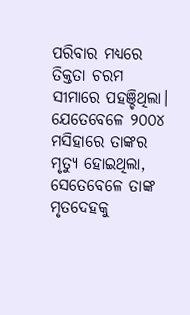ପରିବାର ମଧ୍ୟରେ ତିକ୍ତତା ଚରମ ସୀମାରେ ପହଞ୍ଚିଥିଲା। ଯେତେବେଳେ ୨୦୦୪ ମସିହାରେ ତାଙ୍କର ମୃତ୍ୟୁ ହୋଇଥିଲା, ସେତେବେଳେ ତାଙ୍କ ମୃତଦେହକୁ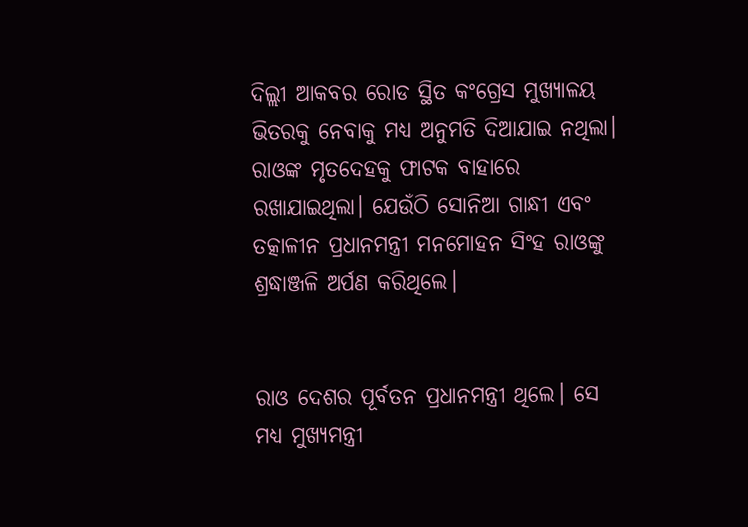ଦିଲ୍ଲୀ ଆକବର ରୋଡ ସ୍ଥିତ କଂଗ୍ରେସ ମୁଖ୍ୟାଳୟ ଭିତରକୁ ନେବାକୁ ମଧ୍ୟ ଅନୁମତି ଦିଆଯାଇ ନଥିଲା। ରାଓଙ୍କ ମୃତଦେହକୁ ଫାଟକ ବାହାରେ ରଖାଯାଇଥିଲା। ଯେଉଁଠି ସୋନିଆ ଗାନ୍ଧୀ ଏବଂ ତତ୍କାଳୀନ ପ୍ରଧାନମନ୍ତ୍ରୀ ମନମୋହନ ସିଂହ ରାଓଙ୍କୁ ଶ୍ରଦ୍ଧାଞ୍ଜଳି ଅର୍ପଣ କରିଥିଲେ।


ରାଓ ଦେଶର ପୂର୍ବତନ ପ୍ରଧାନମନ୍ତ୍ରୀ ଥିଲେ। ସେ ମଧ୍ୟ ମୁଖ୍ୟମନ୍ତ୍ରୀ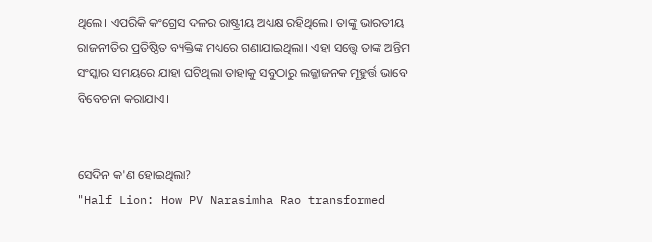ଥିଲେ। ଏପରିକି କଂଗ୍ରେସ ଦଳର ରାଷ୍ଟ୍ରୀୟ ଅଧ୍ୟକ୍ଷ ରହିଥିଲେ। ତାଙ୍କୁ ଭାରତୀୟ ରାଜନୀତିର ପ୍ରତିଷ୍ଠିତ ବ୍ୟକ୍ତିଙ୍କ ମଧ୍ୟରେ ଗଣାଯାଇଥିଲା। ଏହା ସତ୍ତ୍ୱେ ତାଙ୍କ ଅନ୍ତିମ ସଂସ୍କାର ସମୟରେ ଯାହା ଘଟିଥିଲା ତାହାକୁ ସବୁଠାରୁ ଲଜ୍ଜାଜନକ ମୂହୁର୍ତ୍ତ ଭାବେ ବିବେଚନା କରାଯାଏ।


ସେଦିନ କ'ଣ ହୋଇଥିଲା?
"Half Lion: How PV Narasimha Rao transformed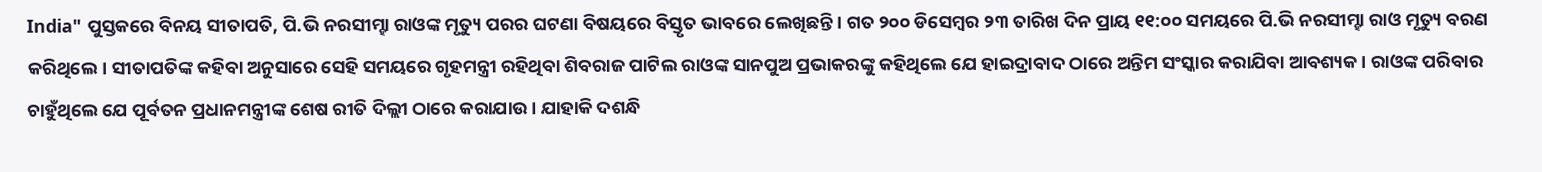India" ପୁସ୍ତକରେ ବିନୟ ସୀତାପତି, ପି.ଭି ନରସୀମ୍ହା ରାଓଙ୍କ ମୃତ୍ୟୁ ପରର ଘଟଣା ବିଷୟରେ ବିସ୍ତୃତ ଭାବରେ ଲେଖିଛନ୍ତି। ଗତ ୨୦୦ ଡିସେମ୍ବର ୨୩ ତାରିଖ ଦିନ ପ୍ରାୟ ୧୧:୦୦ ସମୟରେ ପି.ଭି ନରସୀମ୍ହା ରାଓ ମୃତ୍ୟୁ ବରଣ କରିଥିଲେ। ସୀତାପତିଙ୍କ କହିବା ଅନୁସାରେ ସେହି ସମୟରେ ଗୃହମନ୍ତ୍ରୀ ରହିଥିବା ଶିବରାଜ ପାଟିଲ ରାଓଙ୍କ ସାନପୁଅ ପ୍ରଭାକରଙ୍କୁ କହିଥିଲେ ଯେ ହାଇଦ୍ରାବାଦ ଠାରେ ଅନ୍ତିମ ସଂସ୍କାର କରାଯିବା ଆବଶ୍ୟକ। ରାଓଙ୍କ ପରିବାର ଚାହୁଁଥିଲେ ଯେ ପୂର୍ବତନ ପ୍ରଧାନମନ୍ତ୍ରୀଙ୍କ ଶେଷ ରୀତି ଦିଲ୍ଲୀ ଠାରେ କରାଯାଉ। ଯାହାକି ଦଶନ୍ଧି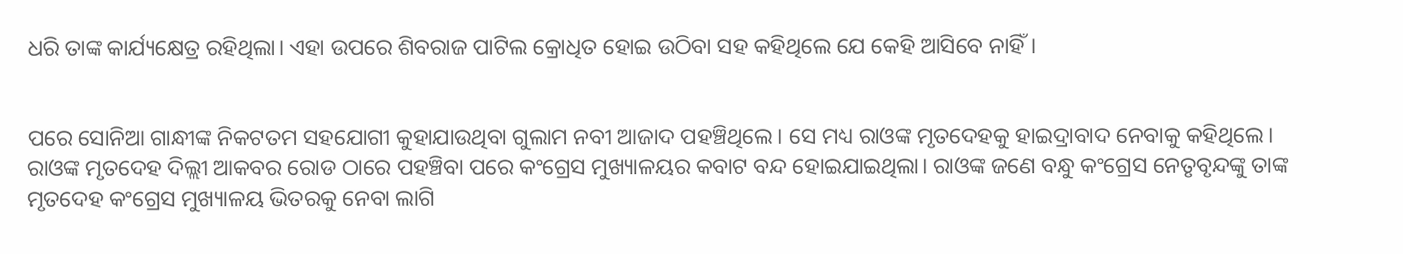ଧରି ତାଙ୍କ କାର୍ଯ୍ୟକ୍ଷେତ୍ର ରହିଥିଲା। ଏହା ଉପରେ ଶିବରାଜ ପାଟିଲ କ୍ରୋଧିତ ହୋଇ ଉଠିବା ସହ କହିଥିଲେ ଯେ କେହି ଆସିବେ ନାହିଁ।


ପରେ ସୋନିଆ ଗାନ୍ଧୀଙ୍କ ନିକଟତମ ସହଯୋଗୀ କୁହାଯାଉଥିବା ଗୁଲାମ ନବୀ ଆଜାଦ ପହଞ୍ଚିଥିଲେ। ସେ ମଧ୍ୟ ରାଓଙ୍କ ମୃତଦେହକୁ ହାଇଦ୍ରାବାଦ ନେବାକୁ କହିଥିଲେ। ରାଓଙ୍କ ମୃତଦେହ ଦିଲ୍ଲୀ ଆକବର ରୋଡ ଠାରେ ପହଞ୍ଚିବା ପରେ କଂଗ୍ରେସ ମୁଖ୍ୟାଳୟର କବାଟ ବନ୍ଦ ହୋଇଯାଇଥିଲା। ରାଓଙ୍କ ଜଣେ ବନ୍ଧୁ କଂଗ୍ରେସ ନେତୃବୃନ୍ଦଙ୍କୁ ତାଙ୍କ ମୃତଦେହ କଂଗ୍ରେସ ମୁଖ୍ୟାଳୟ ଭିତରକୁ ନେବା ଲାଗି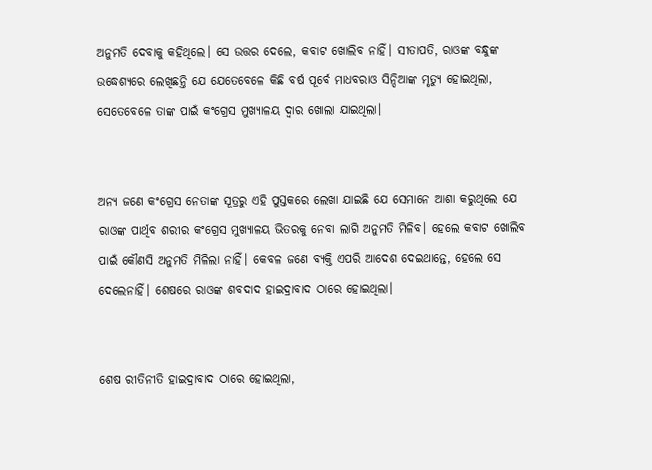ଅନୁମତି ଦେବାକୁ କହିଥିଲେ। ସେ ଉତ୍ତର ଦେଲେ, କବାଟ ଖୋଲିବ ନାହିଁ। ସୀତାପତି, ରାଓଙ୍କ ବନ୍ଧୁଙ୍କ ଉଦ୍ଧେଶ୍ୟରେ ଲେଖିଛନ୍ତି ଯେ ଯେତେବେଳେ କିଛି ବର୍ଷ ପୂର୍ବେ ମାଧବରାଓ ସିନ୍ଦିଆଙ୍କ ମୃତ୍ୟୁ ହୋଇଥିଲା, ସେତେବେଳେ ତାଙ୍କ ପାଇଁ କଂଗ୍ରେସ ମୁଖ୍ୟାଳୟ ଦ୍ୱାର ଖୋଲା ଯାଇଥିଲା।


ଅନ୍ୟ ଜଣେ କଂଗ୍ରେସ ନେତାଙ୍କ ସୂତ୍ରରୁ ଏହି ପୁସ୍ତକରେ ଲେଖା ଯାଇଛି ଯେ ସେମାନେ ଆଶା କରୁଥିଲେ ଯେ ରାଓଙ୍କ ପାର୍ଥିବ ଶରୀର କଂଗ୍ରେସ ମୁଖ୍ୟାଳୟ ଭିତରକୁ ନେବା ଲାଗି ଅନୁମତି ମିଳିବ। ହେଲେ କବାଟ ଖୋଲିବ ପାଇଁ କୌଣସି ଅନୁମତି ମିଳିଲା ନାହିଁ। କେବଳ ଜଣେ ବ୍ୟକ୍ତି ଏପରି ଆଦେଶ ଦେଇଥାନ୍ତେ, ହେଲେ ସେ ଦେଲେନାହିଁ। ଶେଷରେ ରାଓଙ୍କ ଶବଦାଦ ହାଇଦ୍ରାବାଦ ଠାରେ ହୋଇଥିଲା।


ଶେଷ ରୀତିନୀତି ହାଇଦ୍ରାବାଦ ଠାରେ ହୋଇଥିଲା,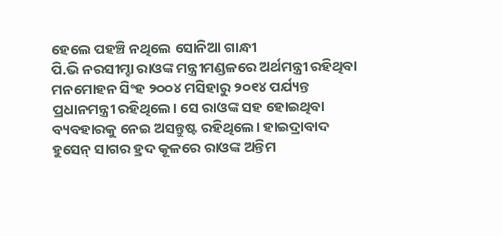ହେଲେ ପହଞ୍ଚି ନଥିଲେ ସୋନିଆ ଗାନ୍ଧୀ
ପି.ଭି ନରସୀମ୍ହା ରାଓଙ୍କ ମନ୍ତ୍ରୀମଣ୍ଡଳରେ ଅର୍ଥମନ୍ତ୍ରୀ ରହିଥିବା ମନମୋହନ ସିଂହ ୨୦୦୪ ମସିହାରୁ ୨୦୧୪ ପର୍ଯ୍ୟନ୍ତ ପ୍ରଧାନମନ୍ତ୍ରୀ ରହିଥିଲେ। ସେ ରାଓଙ୍କ ସହ ହୋଇଥିବା ବ୍ୟବହାରକୁ ନେଇ ଅସନ୍ତୁଷ୍ଟ ରହିଥିଲେ। ହାଇଦ୍ରାବାଦ ହୁସେନ୍ ସାଗର ହ୍ରଦ କୂଳରେ ରାଓଙ୍କ ଅନ୍ତିମ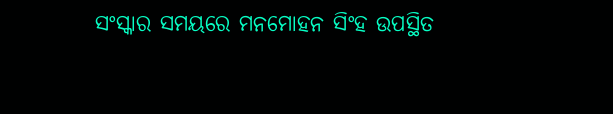ସଂସ୍କାର ସମୟରେ ମନମୋହନ ସିଂହ ଉପସ୍ଥିତ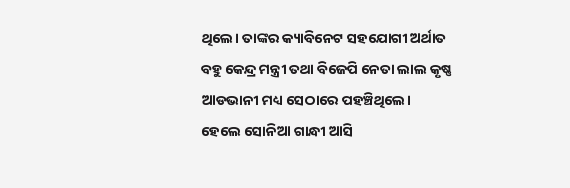ଥିଲେ। ତାଙ୍କର କ୍ୟାବିନେଟ ସହଯୋଗୀ ଅର୍ଥାତ ବହୁ କେନ୍ଦ୍ର ମନ୍ତ୍ରୀ ତଥା ବିଜେପି ନେତା ଲାଲ କୃଷ୍ଣ ଆଡଭାନୀ ମଧ୍ୟ ସେଠାରେ ପହଞ୍ଚିଥିଲେ। ହେଲେ ସୋନିଆ ଗାନ୍ଧୀ ଆସି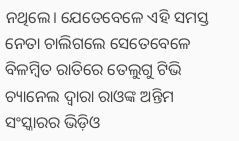ନଥିଲେ। ଯେତେବେଳେ ଏହି ସମସ୍ତ ନେତା ଚାଲିଗଲେ ସେତେବେଳେ ବିଳମ୍ବିତ ରାତିରେ ତେଲୁଗୁ ଟିଭି ଚ୍ୟାନେଲ ଦ୍ୱାରା ରାଓଙ୍କ ଅନ୍ତିମ ସଂସ୍କାରର ଭିଡ଼ିଓ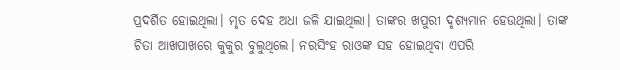ପ୍ରଦର୍ଶିତ ହୋଇଥିଲା। ମୃତ ଦେହ ଅଧା ଜଳି ଯାଇଥିଲା। ତାଙ୍କର ଖପୁରୀ ଦୃଶ୍ୟମାନ ହେଉଥିଲା। ତାଙ୍କ ଚିତା ଆଖପାଖରେ କୁକୁର ବୁଲୁଥିଲେ। ନରସିଂହ ରାଓଙ୍କ ସହ ହୋଇଥିବା ଏପରି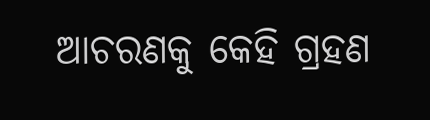ଆଚରଣକୁ କେହି ଗ୍ରହଣ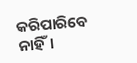କରିପାରିବେ ନାହିଁ।